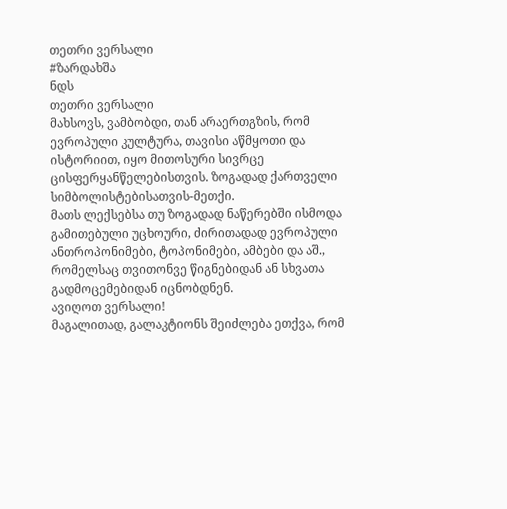თეთრი ვერსალი
#ზარდახშა
ნდს
თეთრი ვერსალი
მახსოვს, ვამბობდი, თან არაერთგზის, რომ
ევროპული კულტურა, თავისი აწმყოთი და ისტორიით, იყო მითოსური სივრცე ცისფერყანწელებისთვის. ზოგადად ქართველი სიმბოლისტებისათვის-მეთქი.
მათს ლექსებსა თუ ზოგადად ნაწერებში ისმოდა გამითებული უცხოური, ძირითადად ევროპული ანთროპონიმები, ტოპონიმები, ამბები და აშ., რომელსაც თვითონვე წიგნებიდან ან სხვათა გადმოცემებიდან იცნობდნენ.
ავიღოთ ვერსალი!
მაგალითად, გალაკტიონს შეიძლება ეთქვა, რომ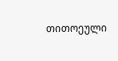თითოეული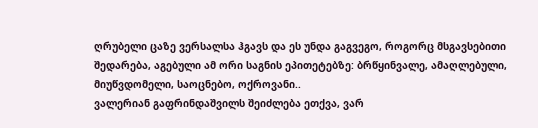ღრუბელი ცაზე ვერსალსა ჰგავს და ეს უნდა გაგვეგო, როგორც მსგავსებითი შედარება, აგებული ამ ორი საგნის ეპითეტებზე: ბრწყინვალე, ამაღლებული, მიუწვდომელი, საოცნებო, ოქროვანი..
ვალერიან გაფრინდაშვილს შეიძლება ეთქვა, ვარ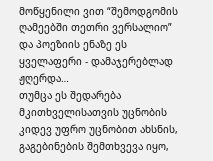მოწყენილი ვით “შემოდგომის ღამეებში თეთრი ვერსალიო” და პოეზიის ენაზე ეს ყველაფერი - დამაჯერებლად ჟღერდა…
თუმცა ეს შედარება მკითხველისათვის უცნობის კიდევ უფრო უცნობით ახსნის, გაგებინების შემთხვევა იყო,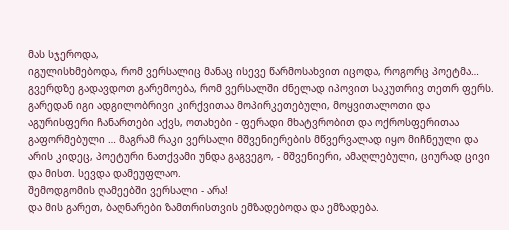მას სჯეროდა,
იგულისხმებოდა, რომ ვერსალიც მანაც ისევე წარმოსახვით იცოდა, როგორც პოეტმა…
გვერდზე გადავდოთ გარემოება, რომ ვერსალში ძნელად იპოვით საკუთრივ თეთრ ფერს. გარედან იგი ადგილობრივი კირქვითაა მოპირკეთებული, მოყვითალოთი და აგურისფერი ჩანართები აქვს, ოთახები - ფერადი მხატვრობით და ოქროსფერითაა გაფორმებული … მაგრამ რაკი ვერსალი მშვენიერების მწვერვალად იყო მიჩნეული და არის კიდეც, პოეტური ნათქვამი უნდა გაგვეგო, - მშვენიერი, ამაღლებული, ციურად ცივი და მისთ. სევდა დამეუფლაო.
შემოდგომის ღამეებში ვერსალი - არა!
და მის გარეთ, ბაღნარები ზამთრისთვის ემზადებოდა და ემზადება.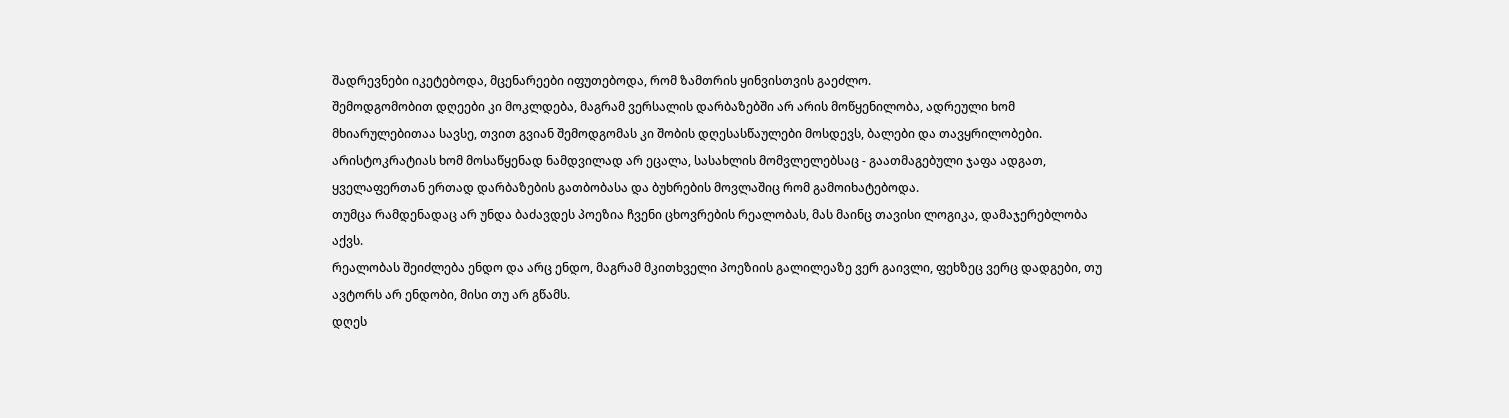შადრევნები იკეტებოდა, მცენარეები იფუთებოდა, რომ ზამთრის ყინვისთვის გაეძლო.
შემოდგომობით დღეები კი მოკლდება, მაგრამ ვერსალის დარბაზებში არ არის მოწყენილობა, ადრეული ხომ მხიარულებითაა სავსე, თვით გვიან შემოდგომას კი შობის დღესასწაულები მოსდევს, ბალები და თავყრილობები.
არისტოკრატიას ხომ მოსაწყენად ნამდვილად არ ეცალა, სასახლის მომვლელებსაც - გაათმაგებული ჯაფა ადგათ, ყველაფერთან ერთად დარბაზების გათბობასა და ბუხრების მოვლაშიც რომ გამოიხატებოდა.
თუმცა რამდენადაც არ უნდა ბაძავდეს პოეზია ჩვენი ცხოვრების რეალობას, მას მაინც თავისი ლოგიკა, დამაჯერებლობა აქვს.
რეალობას შეიძლება ენდო და არც ენდო, მაგრამ მკითხველი პოეზიის გალილეაზე ვერ გაივლი, ფეხზეც ვერც დადგები, თუ ავტორს არ ენდობი, მისი თუ არ გწამს.
დღეს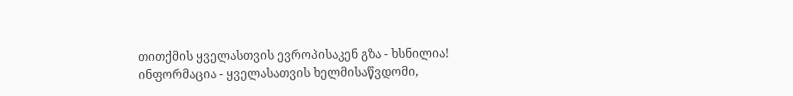თითქმის ყველასთვის ევროპისაკენ გზა - ხსნილია!
ინფორმაცია - ყველასათვის ხელმისაწვდომი,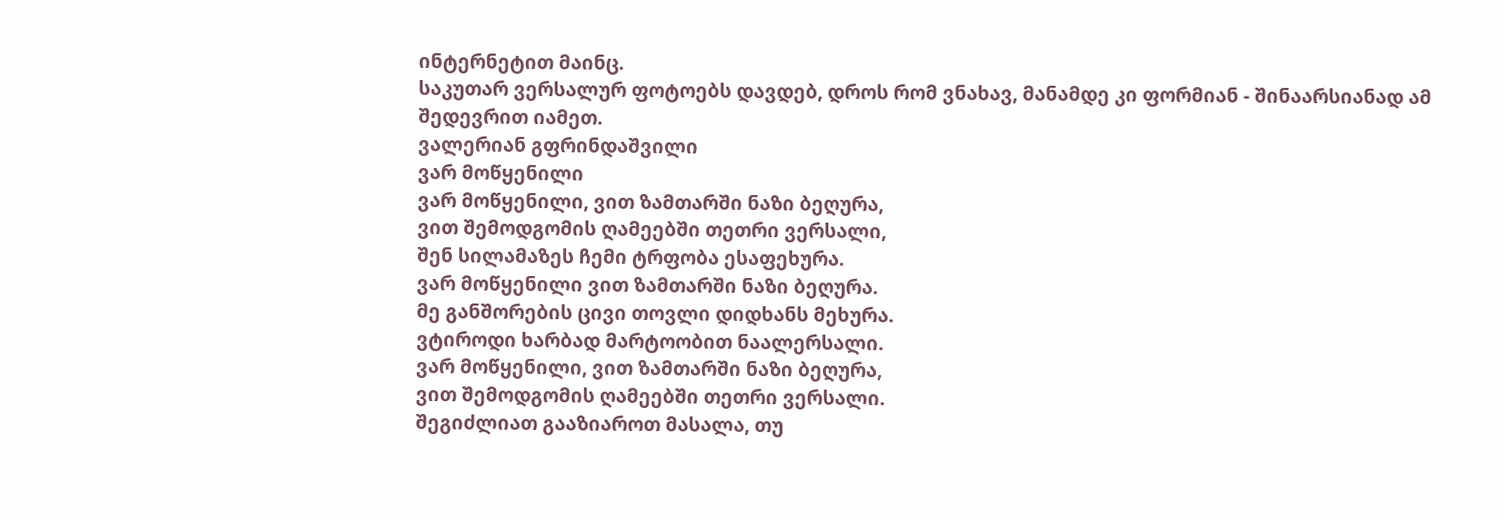ინტერნეტით მაინც.
საკუთარ ვერსალურ ფოტოებს დავდებ, დროს რომ ვნახავ, მანამდე კი ფორმიან - შინაარსიანად ამ შედევრით იამეთ.
ვალერიან გფრინდაშვილი
ვარ მოწყენილი
ვარ მოწყენილი, ვით ზამთარში ნაზი ბეღურა,
ვით შემოდგომის ღამეებში თეთრი ვერსალი,
შენ სილამაზეს ჩემი ტრფობა ესაფეხურა.
ვარ მოწყენილი ვით ზამთარში ნაზი ბეღურა.
მე განშორების ცივი თოვლი დიდხანს მეხურა.
ვტიროდი ხარბად მარტოობით ნაალერსალი.
ვარ მოწყენილი, ვით ზამთარში ნაზი ბეღურა,
ვით შემოდგომის ღამეებში თეთრი ვერსალი.
შეგიძლიათ გააზიაროთ მასალა, თუ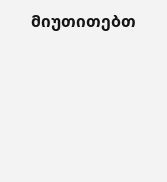მიუთითებთ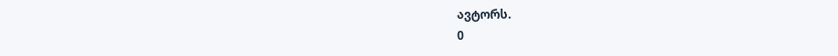ავტორს.
0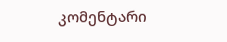კომენტარი